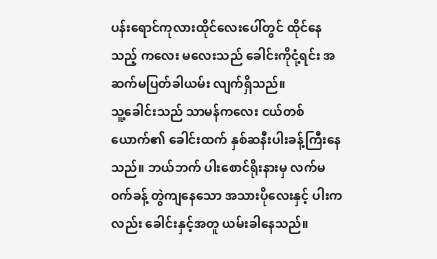ပန်းရောင်ကုလားထိုင်လေးပေါ်တွင် ထိုင်နေသည့် ကလေး မလေးသည် ခေါင်းကိုငုံ့ရင်း အဆက်မပြတ်ခါယမ်း လျက်ရှိသည်။
သူ့ခေါင်းသည် သာမန်ကလေး ငယ်တစ်ယောက်၏ ခေါင်းထက် နှစ်ဆနီးပါးခန့်ကြီးနေသည်။ ဘယ်ဘက် ပါးစောင်ရိုးနားမှ လက်မဝက်ခန့် တွဲကျနေသော အသားပိုလေးနှင့် ပါးကလည်း ခေါင်းနှင့်အတူ ယမ်းခါနေသည်။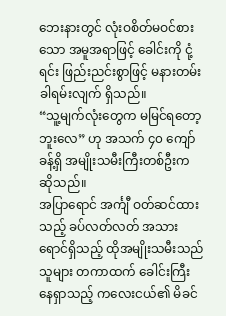ဘေးနားတွင် လုံးဝစိတ်မဝင်စားသော အမူအရာဖြင့် ခေါင်းကို ငုံ့ရင်း ဖြည်းညင်းစွာဖြင့် မနားတမ်း ခါရမ်းလျက် ရှိသည်။
“သူ့မျက်လုံးတွေက မမြင်ရတော့ဘူးလေ” ဟု အသက် ၄၀ ကျော်ခန့်ရှိ အမျိုးသမီးကြီးတစ်ဦးက ဆိုသည်။
အပြာရောင် အင်္ကျီ ဝတ်ဆင်ထားသည့် ခပ်လတ်လတ် အသားရောင်ရှိသည့် ထိုအမျိုးသမီးသည် သူများ တကာထက် ခေါင်းကြီးနေရှာသည့် ကလေးငယ်၏ မိခင်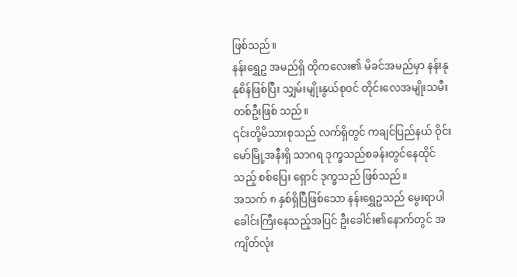ဖြစ်သည်။
နန်းရွှေဥ အမည်ရှိ ထိုကလေး၏ မိခင်အမည်မှာ နန်းနုနုစိန်ဖြစ်ပြီး သျှမ်းမျိုးနွယ်စုဝင် တိုင်းလေအမျိုးသမီးတစ်ဦးဖြစ် သည်။
၎င်းတို့မိသားစုသည် လက်ရှိတွင် ကချင်ပြည်နယ် ဝိုင်းမော်မြို့အနီးရှိ သာဂရ ဒုက္ခသည်စခန်းတွင်နေထိုင်သည့် စစ်ပြေး ရှောင် ဒုက္ခသည် ဖြစ်သည်။
အသက် ၈ နှစ်ရှိပြီဖြစ်သော နန်းရွှေဥသည် မွေးရာပါ ခေါင်းကြီးနေသည့်အပြင် ဦးခေါင်း၏နောက်တွင် အကျိတ်လုံး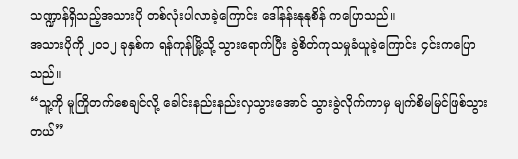သဏ္ဍာန်ရှိသည့်အသားပို တစ်လုံးပါလာခဲ့ကြောင်း ဒေါ်နန်းနုနုစိန် ကပြောသည်။
အသားပိုကို ၂၀၁၂ ခုနှစ်က ရန်ကုန်မြို့သို့ သွားရောက်ပြီး ခွဲစိတ်ကုသမှုခံယူခဲ့ကြောင်း ၄င်းကပြောသည်။
“သူ့ကို မူကြိုတက်စေချင်လို့ ခေါင်းနည်းနည်းလှသွားအောင် သွားခွဲလိုက်ကာမှ မျက်စိမမြင်ဖြစ်သွားတယ်”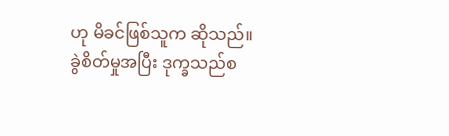ဟု မိခင်ဖြစ်သူက ဆိုသည်။
ခွဲစိတ်မှုအပြီး ဒုက္ခသည်စ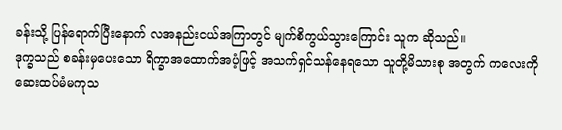ခန်းသို့ ပြန်ရောက်ပြီးနောက် လအနည်းငယ်အကြာတွင် မျက်စိကွယ်သွားကြောင်း သူက ဆိုသည်။
ဒုက္ခသည် စခန်းမှပေးသော ရိက္ခာအထောက်အပံ့ဖြင့် အသက်ရှင်သန်နေရသော သူတို့မိသားစု အတွက် ကလေးကို ဆေးထပ်မံမကုသ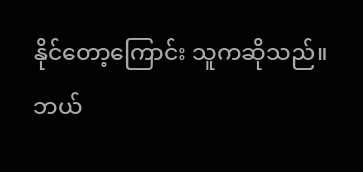နိုင်တော့ကြောင်း သူကဆိုသည်။
ဘယ်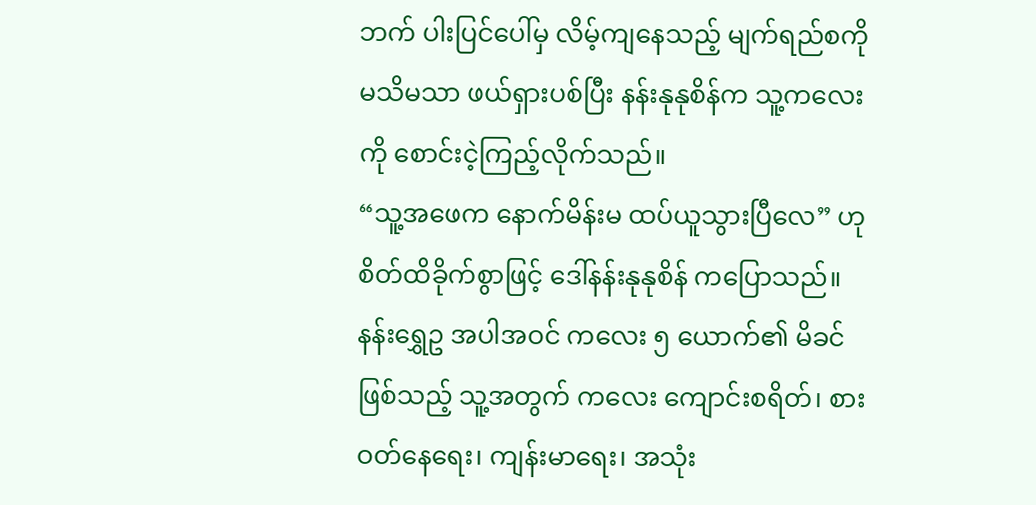ဘက် ပါးပြင်ပေါ်မှ လိမ့်ကျနေသည့် မျက်ရည်စကို မသိမသာ ဖယ်ရှားပစ်ပြီး နန်းနုနုစိန်က သူ့ကလေးကို စောင်းငဲ့ကြည့်လိုက်သည်။
“သူ့အဖေက နောက်မိန်းမ ထပ်ယူသွားပြီလေ” ဟု စိတ်ထိခိုက်စွာဖြင့် ဒေါ်နန်းနုနုစိန် ကပြောသည်။
နန်းရွှေဥ အပါအဝင် ကလေး ၅ ယောက်၏ မိခင်ဖြစ်သည့် သူ့အတွက် ကလေး ကျောင်းစရိတ်၊ စားဝတ်နေရေး၊ ကျန်းမာရေး၊ အသုံး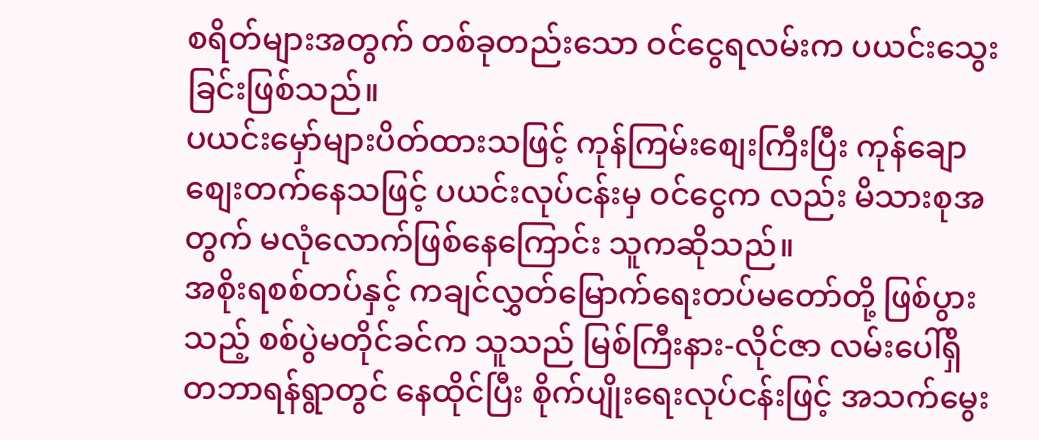စရိတ်များအတွက် တစ်ခုတည်းသော ဝင်ငွေရလမ်းက ပယင်းသွေးခြင်းဖြစ်သည်။
ပယင်းမှော်များပိတ်ထားသဖြင့် ကုန်ကြမ်းစျေးကြီးပြီး ကုန်ချောစျေးတက်နေသဖြင့် ပယင်းလုပ်ငန်းမှ ဝင်ငွေက လည်း မိသားစုအတွက် မလုံလောက်ဖြစ်နေကြောင်း သူကဆိုသည်။
အစိုးရစစ်တပ်နှင့် ကချင်လွှတ်မြောက်ရေးတပ်မတော်တို့ ဖြစ်ပွားသည့် စစ်ပွဲမတိုင်ခင်က သူသည် မြစ်ကြီးနား-လိုင်ဇာ လမ်းပေါ်ရှိ တဘာရန်ရွာတွင် နေထိုင်ပြီး စိုက်ပျိုးရေးလုပ်ငန်းဖြင့် အသက်မွေး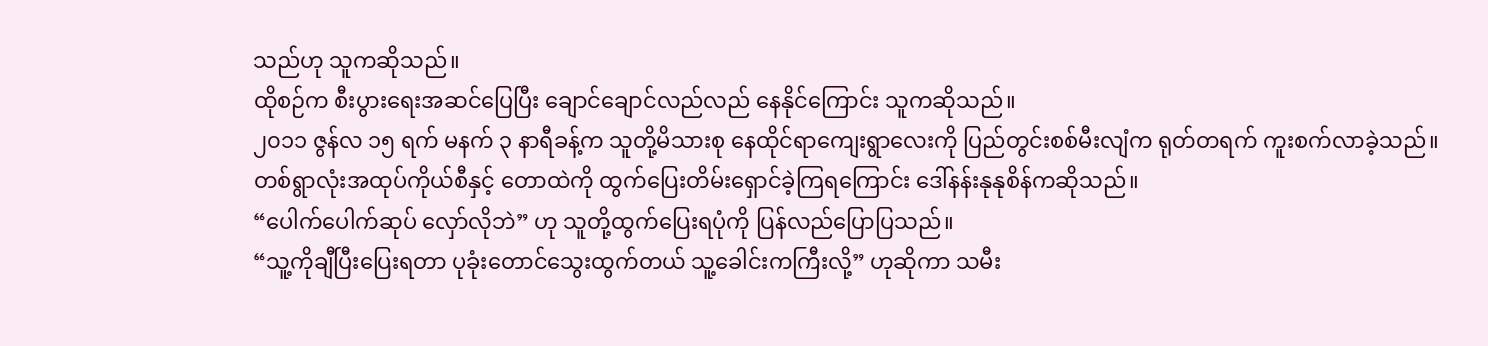သည်ဟု သူကဆိုသည်။
ထိုစဉ်က စီးပွားရေးအဆင်ပြေပြီး ချောင်ချောင်လည်လည် နေနိုင်ကြောင်း သူကဆိုသည်။
၂၀၁၁ ဇွန်လ ၁၅ ရက် မနက် ၃ နာရီခန့်က သူတို့မိသားစု နေထိုင်ရာကျေးရွာလေးကို ပြည်တွင်းစစ်မီးလျံက ရုတ်တရက် ကူးစက်လာခဲ့သည်။
တစ်ရွာလုံးအထုပ်ကိုယ်စီနှင့် တောထဲကို ထွက်ပြေးတိမ်းရှောင်ခဲ့ကြရကြောင်း ဒေါ်နန်းနုနုစိန်ကဆိုသည်။
“ပေါက်ပေါက်ဆုပ် လှော်လိုဘဲ” ဟု သူတို့ထွက်ပြေးရပုံကို ပြန်လည်ပြောပြသည်။
“သူ့ကိုချီပြီးပြေးရတာ ပုခုံးတောင်သွေးထွက်တယ် သူ့ခေါင်းကကြီးလို့” ဟုဆိုကာ သမီး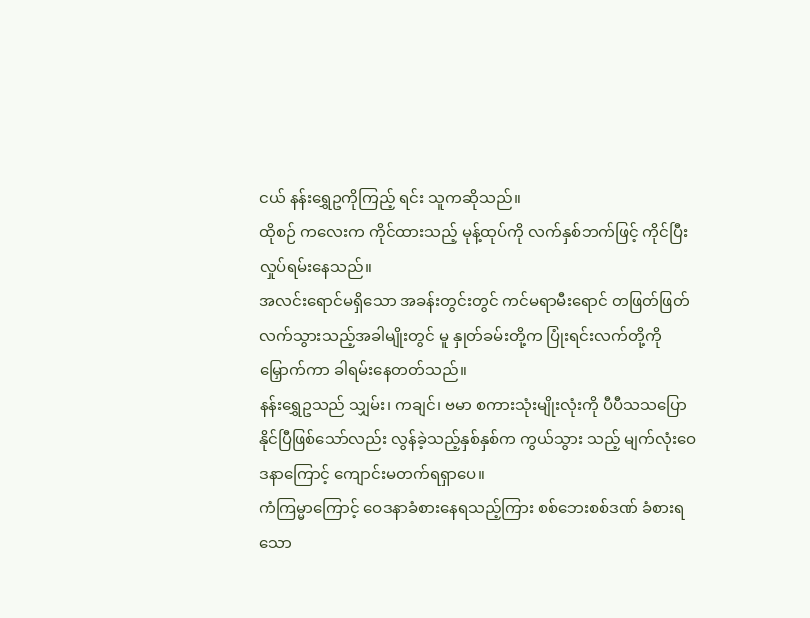ငယ် နန်းရွှေဥကိုကြည့် ရင်း သူကဆိုသည်။
ထိုစဉ် ကလေးက ကိုင်ထားသည့် မုန့်ထုပ်ကို လက်နှစ်ဘက်ဖြင့် ကိုင်ပြီးလှုပ်ရမ်းနေသည်။
အလင်းရောင်မရှိသော အခန်းတွင်းတွင် ကင်မရာမီးရောင် တဖြတ်ဖြတ် လက်သွားသည့်အခါမျိုးတွင် မူ နှုတ်ခမ်းတို့က ပြုံးရင်းလက်တို့ကို မြှောက်ကာ ခါရမ်းနေတတ်သည်။
နန်းရွှေဥသည် သျှမ်း၊ ကချင်၊ ဗမာ စကားသုံးမျိုးလုံးကို ပီပီသသပြောနိုင်ပြီဖြစ်သော်လည်း လွန်ခဲ့သည့်နှစ်နှစ်က ကွယ်သွား သည့် မျက်လုံးဝေဒနာကြောင့် ကျောင်းမတက်ရရှာပေ။
ကံကြမ္မာကြောင့် ဝေဒနာခံစားနေရသည့်ကြား စစ်ဘေးစစ်ဒဏ် ခံစားရသော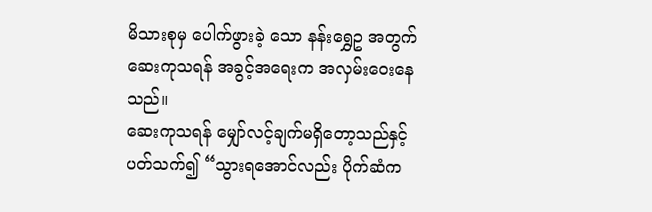မိသားစုမှ ပေါက်ဖွားခဲ့ သော နန်းရွှေဥ အတွက် ဆေးကုသရန် အခွင့်အရေးက အလှမ်းဝေးနေသည်။
ဆေးကုသရန် မျှော်လင့်ချက်မရှိတော့သည်နှင့်ပတ်သက်၍ “သွားရအောင်လည်း ပိုက်ဆံက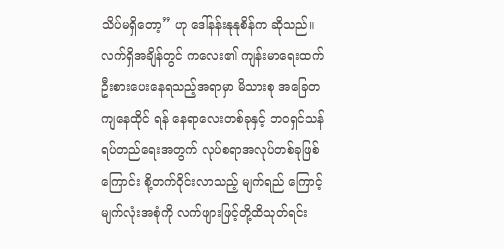သိပ်မရှိတော့” ဟု ဒေါ်နန်းနုနုစိန်က ဆိုသည်။
လက်ရှိအချိန်တွင် ကလေး၏ ကျန်းမာရေးထက် ဦးစားပေးနေရသည့်အရာမှာ မိသားစု အခြေတကျနေထိုင် ရန် နေရာလေးတစ်ခုနှင့် ဘဝရှင်သန်ရပ်တည်ရေးအတွက် လုပ်စရာအလုပ်တစ်ခုဖြစ်ကြောင်း စို့တက်ဝိုင်းလာသည့် မျက်ရည် ကြောင့် မျက်လုံးအစုံကို လက်ဖျားဖြင့်တို့ထိသုတ်ရင်း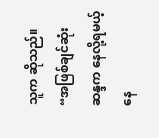သူက ဆိုသည်။
“အဖြစ်ချင်ဆုံး ဆန္ဒက နေလို့ရမယ့် နေ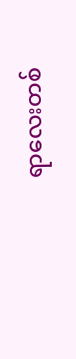ရာလေးတစ်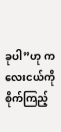ခုပါ”ဟု ကလေးငယ်ကို စိုက်ကြည့်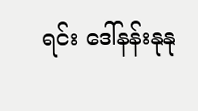ရင်း ဒေါ်နန်းနုနု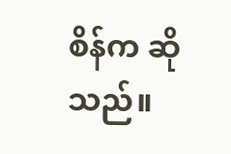စိန်က ဆိုသည်။